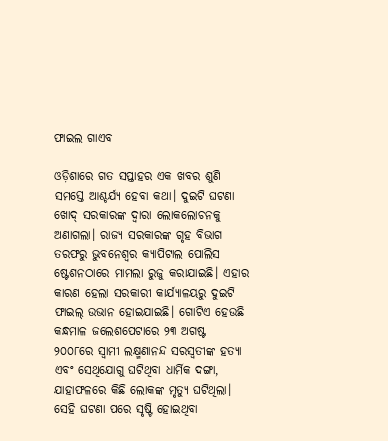ଫାଇଲ ଗାଏବ

ଓଡ଼ିଶାରେ ଗତ ସପ୍ତାହର ଏକ ଖବର ଶୁଣି ସମସ୍ତେ ଆଶ୍ଚର୍ଯ୍ୟ ହେବା କଥା। ଦୁଇଟି ଘଟଣା ଖୋଦ୍‌ ସରକାରଙ୍କ ଦ୍ୱାରା ଲୋକଲୋଚନକୁ ଅଣାଗଲା। ରାଜ୍ୟ ସରକାରଙ୍କ ଗୃହ ବିଭାଗ ତରଫରୁ ଭୁବନେଶ୍ୱର କ୍ୟାପିଟାଲ ପୋଲିସ ଷ୍ଟେଶନଠାରେ ମାମଲା ରୁଜୁ କରାଯାଇଛି। ଏହାର କାରଣ ହେଲା ସରକାରୀ କାର୍ଯ୍ୟାଳୟରୁ ଦୁଇଟି ଫାଇଲ୍‌ ଉଭାନ ହୋଇଯାଇଛି। ଗୋଟିଏ ହେଉଛି କନ୍ଧମାଳ ଜଲେଶପେଟାରେ ୨୩ ଅଗଷ୍ଟ ୨୦୦୮ରେ ସ୍ବାମୀ ଲକ୍ଷ୍ମଣାନନ୍ଦ ସରସ୍ବତୀଙ୍କ ହତ୍ୟା ଏବଂ ସେଥିଯୋଗୁ ଘଟିଥିବା ଧାର୍ମିକ ଦଙ୍ଗା, ଯାହାଫଳରେ କିଛି ଲୋକଙ୍କ ମୃତ୍ୟୁ ଘଟିଥିଲା। ସେହି ଘଟଣା ପରେ ସୃଷ୍ଟି ହୋଇଥିବା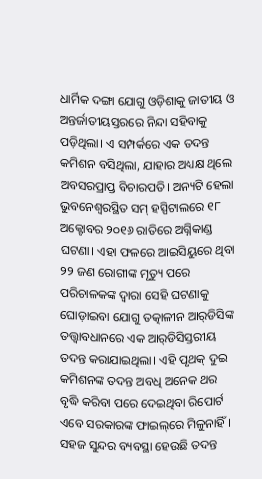ଧାର୍ମିକ ଦଙ୍ଗା ଯୋଗୁ ଓଡ଼ିଶାକୁ ଜାତୀୟ ଓ ଅନ୍ତର୍ଜାତୀୟସ୍ତରରେ ନିନ୍ଦା ସହିବାକୁ ପଡ଼ିଥିଲା। ଏ ସମ୍ପର୍କରେ ଏକ ତଦନ୍ତ କମିଶନ ବସିଥିଲା, ଯାହାର ଅଧ୍ୟକ୍ଷ ଥିଲେ ଅବସରପ୍ରାପ୍ତ ବିଚାରପତି। ଅନ୍ୟଟି ହେଲା ଭୁବନେଶ୍ୱରସ୍ଥିତ ସମ୍‌ ହସ୍ପିଟାଲରେ ୧୮ ଅକ୍ଟୋବର ୨୦୧୬ ରାତିରେ ଅଗ୍ନିକାଣ୍ଡ ଘଟଣା। ଏହା ଫଳରେ ଆଇସିୟୁରେ ଥିବା ୨୨ ଜଣ ରୋଗୀଙ୍କ ମୃତ୍ୟୁ ପରେ ପରିଚାଳକଙ୍କ ଦ୍ୱାରା ସେହି ଘଟଣାକୁ ଘୋଡ଼ାଇବା ଯୋଗୁ ତତ୍କାଳୀନ ଆର୍‌ଡିସିଙ୍କ ତତ୍ତ୍ୱାବଧାନରେ ଏକ ଆର୍‌ଡିସିସ୍ତରୀୟ ତଦନ୍ତ କରାଯାଇଥିଲା। ଏହି ପୃଥକ୍‌ ଦୁଇ କମିଶନଙ୍କ ତଦନ୍ତ ଅବଧି ଅନେକ ଥର ବୃଦ୍ଧି କରିବା ପରେ ଦେଇଥିବା ରିପୋର୍ଟ ଏବେ ସରକାରଙ୍କ ଫାଇଲ୍‌ରେ ମିଳୁନାହିଁ । ସହଜ ସୁନ୍ଦର ବ୍ୟବସ୍ଥା ହେଉଛି ତଦନ୍ତ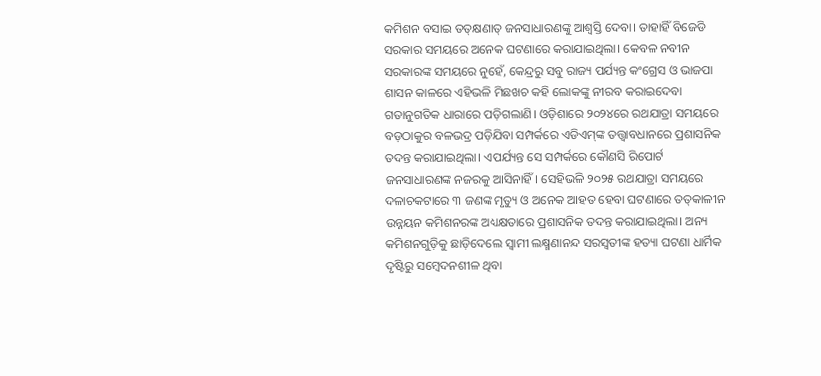କମିଶନ ବସାଇ ତତ୍‌କ୍ଷଣାତ୍‌ ଜନସାଧାରଣଙ୍କୁ ଆଶ୍ୱସ୍ତି ଦେବା। ତାହାହିଁ ବିଜେଡି ସରକାର ସମୟରେ ଅନେକ ଘଟଣାରେ କରାଯାଇଥିଲା। କେବଳ ନବୀନ ସରକାରଙ୍କ ସମୟରେ ନୁହେଁ, କେନ୍ଦ୍ରରୁ ସବୁ ରାଜ୍ୟ ପର୍ଯ୍ୟନ୍ତ କଂଗ୍ରେସ ଓ ଭାଜପା ଶାସନ କାଳରେ ଏହିଭଳି ମିଛଖଚ କହି ଲୋକଙ୍କୁ ନୀରବ କରାଇଦେବା ଗତାନୁଗତିକ ଧାରାରେ ପଡ଼ିଗଲାଣି। ଓଡ଼ିଶାରେ ୨୦୨୪ରେ ରଥଯାତ୍ରା ସମୟରେ ବଡ଼ଠାକୁର ବଳଭଦ୍ର ପଡ଼ିଯିବା ସମ୍ପର୍କରେ ଏଡିଏମ୍‌ଙ୍କ ତତ୍ତ୍ୱାବଧାନରେ ପ୍ରଶାସନିକ ତଦନ୍ତ କରାଯାଇଥିଲା। ଏପର୍ଯ୍ୟନ୍ତ ସେ ସମ୍ପର୍କରେ କୌଣସି ରିପୋର୍ଟ ଜନସାଧାରଣଙ୍କ ନଜରକୁ ଆସିନାହିଁ। ସେହିଭଳି ୨୦୨୫ ରଥଯାତ୍ରା ସମୟରେ ଦଳାଚକଟାରେ ୩ ଜଣଙ୍କ ମୃତ୍ୟୁ ଓ ଅନେକ ଆହତ ହେବା ଘଟଣାରେ ତତ୍‌କାଳୀନ ଉନ୍ନୟନ କମିଶନରଙ୍କ ଅଧ୍ୟକ୍ଷତାରେ ପ୍ରଶାସନିକ ତଦନ୍ତ କରାଯାଇଥିଲା। ଅନ୍ୟ କମିଶନଗୁଡ଼ିକୁ ଛାଡ଼ିଦେଲେ ସ୍ବାମୀ ଲକ୍ଷ୍ମଣାନନ୍ଦ ସରସ୍ବତୀଙ୍କ ହତ୍ୟା ଘଟଣା ଧାର୍ମିକ ଦୃଷ୍ଟିରୁ ସମ୍ବେଦନଶୀଳ ଥିବା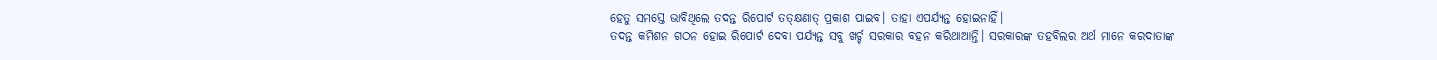ହେତୁ ସମସ୍ତେ ଭାବିଥିଲେ ତଦନ୍ତ ରିପୋର୍ଟ ତତ୍‌କ୍ଷଣାତ୍‌ ପ୍ରକାଶ ପାଇବ। ତାହା ଏପର୍ଯ୍ୟନ୍ତ ହୋଇନାହିଁ।
ତଦନ୍ତ କମିଶନ ଗଠନ ହୋଇ ରିପୋର୍ଟ ଦେବା ପର୍ଯ୍ୟନ୍ତ ସବୁ ଖର୍ଚ୍ଚ ସରକାର ବହନ କରିଥାଆନ୍ତି। ସରକାରଙ୍କ ତହବିଲର ଅର୍ଥ ମାନେ କରଦାତାଙ୍କ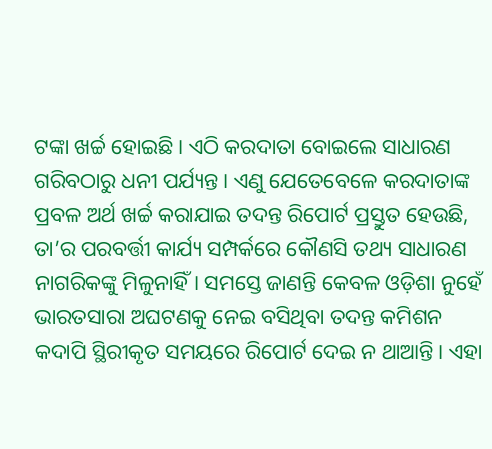ଟଙ୍କା ଖର୍ଚ୍ଚ ହୋଇଛି। ଏଠି କରଦାତା ବୋଇଲେ ସାଧାରଣ ଗରିବଠାରୁ ଧନୀ ପର୍ଯ୍ୟନ୍ତ। ଏଣୁ ଯେତେବେଳେ କରଦାତାଙ୍କ ପ୍ରବଳ ଅର୍ଥ ଖର୍ଚ୍ଚ କରାଯାଇ ତଦନ୍ତ ରିପୋର୍ଟ ପ୍ରସ୍ତୁତ ହେଉଛି, ତା’ର ପରବର୍ତ୍ତୀ କାର୍ଯ୍ୟ ସମ୍ପର୍କରେ କୌଣସି ତଥ୍ୟ ସାଧାରଣ ନାଗରିକଙ୍କୁ ମିଳୁନାହିଁ। ସମସ୍ତେ ଜାଣନ୍ତି କେବଳ ଓଡ଼ିଶା ନୁହେଁ ଭାରତସାରା ଅଘଟଣକୁ ନେଇ ବସିଥିବା ତଦନ୍ତ କମିଶନ କଦାପି ସ୍ଥିରୀକୃତ ସମୟରେ ରିପୋର୍ଟ ଦେଇ ନ ଥାଆନ୍ତି। ଏହା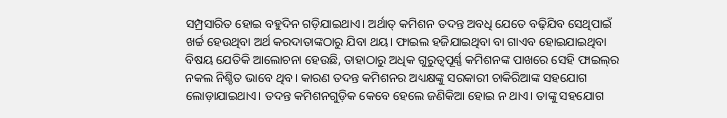ସମ୍ପ୍ରସାରିତ ହୋଇ ବହୁଦିନ ଗଡ଼ିଯାଇଥାଏ। ଅର୍ଥାତ୍‌ କମିଶନ ତଦନ୍ତ ଅବଧି ଯେତେ ବଢ଼ିଯିବ ସେଥିପାଇଁ ଖର୍ଚ୍ଚ ହେଉଥିବା ଅର୍ଥ କରଦାତାଙ୍କଠାରୁ ଯିବା ଥୟ। ଫାଇଲ ହଜିଯାଇଥିବା ବା ଗାଏବ ହୋଇଯାଇଥିବା ବିଷୟ ଯେତିକି ଆଲୋଚନା ହେଉଛି, ତାହାଠାରୁ ଅଧିକ ଗୁରୁତ୍ୱପୂର୍ଣ୍ଣ କମିଶନଙ୍କ ପାଖରେ ସେହି ଫାଇଲ୍‌ର ନକଲ ନିଶ୍ଚିତ ଭାବେ ଥିବ। କାରଣ ତଦନ୍ତ କମିଶନର ଅଧ୍ୟକ୍ଷଙ୍କୁ ସରକାରୀ ଚାକିରିଆଙ୍କ ସହଯୋଗ ଲୋଡ଼ାଯାଇଥାଏ। ତଦନ୍ତ କମିଶନଗୁଡ଼ିକ କେବେ ହେଲେ ଜଣିକିଆ ହୋଇ ନ ଥାଏ। ତାଙ୍କୁ ସହଯୋଗ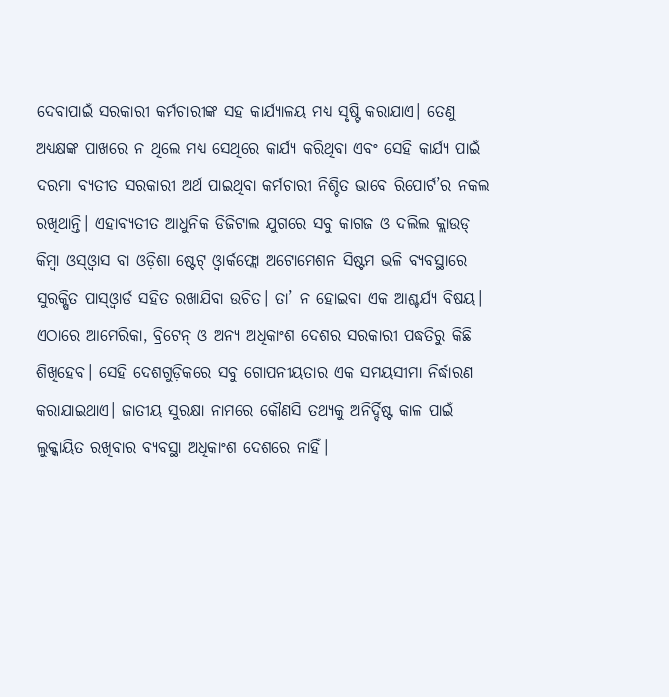ଦେବାପାଇଁ ସରକାରୀ କର୍ମଚାରୀଙ୍କ ସହ କାର୍ଯ୍ୟାଳୟ ମଧ୍ୟ ସୃଷ୍ଟି କରାଯାଏ। ତେଣୁ ଅଧ୍ୟକ୍ଷଙ୍କ ପାଖରେ ନ ଥିଲେ ମଧ୍ୟ ସେଥିରେ କାର୍ଯ୍ୟ କରିଥିବା ଏବଂ ସେହି କାର୍ଯ୍ୟ ପାଇଁ ଦରମା ବ୍ୟତୀତ ସରକାରୀ ଅର୍ଥ ପାଇଥିବା କର୍ମଚାରୀ ନିଶ୍ଚିତ ଭାବେ ରିପୋର୍ଟ’ର ନକଲ ରଖିଥାନ୍ତି। ଏହାବ୍ୟତୀତ ଆଧୁନିକ ଡିଜିଟାଲ ଯୁଗରେ ସବୁ କାଗଜ ଓ ଦଲିଲ କ୍ଲାଉଡ୍‌ କିମ୍ବା ଓସ୍‌ଓ୍ବାସ ବା ଓଡ଼ିଶା ଷ୍ଟେଟ୍‌ ଓ୍ବାର୍କଫ୍ଲୋ ଅଟୋମେଶନ ସିଷ୍ଟମ ଭଳି ବ୍ୟବସ୍ଥାରେ ସୁରକ୍ଷିତ ପାସ୍‌ଓ୍ବାର୍ଡ ସହିତ ରଖାଯିବା ଉଚିତ। ତା’ ନ ହୋଇବା ଏକ ଆଶ୍ଚର୍ଯ୍ୟ ବିଷୟ। ଏଠାରେ ଆମେରିକା, ବ୍ରିଟେନ୍‌ ଓ ଅନ୍ୟ ଅଧିକାଂଶ ଦେଶର ସରକାରୀ ପଦ୍ଧତିରୁ କିଛି ଶିଖିହେବ। ସେହି ଦେଶଗୁଡ଼ିକରେ ସବୁ ଗୋପନୀୟତାର ଏକ ସମୟସୀମା ନିର୍ଦ୍ଧାରଣ କରାଯାଇଥାଏ। ଜାତୀୟ ସୁରକ୍ଷା ନାମରେ କୌଣସି ତଥ୍ୟକୁ ଅନିର୍ଦ୍ଦିଷ୍ଟ କାଳ ପାଇଁ ଲୁକ୍କାୟିତ ରଖିବାର ବ୍ୟବସ୍ଥା ଅଧିକାଂଶ ଦେଶରେ ନାହିଁ।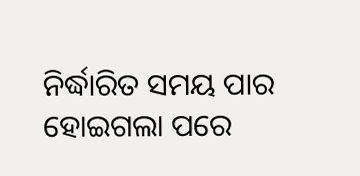ନିର୍ଦ୍ଧାରିତ ସମୟ ପାର ହୋଇଗଲା ପରେ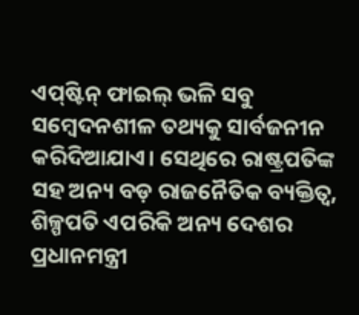ଏପ୍‌ଷ୍ଟିନ୍‌ ଫାଇଲ୍‌ ଭଳି ସବୁ ସମ୍ବେଦନଶୀଳ ତଥ୍ୟକୁ ସାର୍ବଜନୀନ କରିଦିଆଯାଏ। ସେଥିରେ ରାଷ୍ଟ୍ରପତିଙ୍କ ସହ ଅନ୍ୟ ବଡ଼ ରାଜନୈତିକ ବ୍ୟକ୍ତିତ୍ୱ, ଶିଳ୍ପପତି ଏପରିକି ଅନ୍ୟ ଦେଶର ପ୍ରଧାନମନ୍ତ୍ରୀ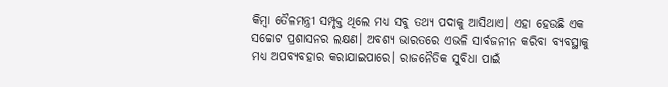କିମ୍ବା ତୈଳମନ୍ତ୍ରୀ ସମ୍ପୃକ୍ତ ଥିଲେ ମଧ୍ୟ ସବୁ ତଥ୍ୟ ପଦାକୁ ଆସିଥାଏ। ଏହା ହେଉଛି ଏକ ସଚ୍ଚୋଟ ପ୍ରଶାସନର ଲକ୍ଷଣ। ଅବଶ୍ୟ ଭାରତରେ ଏଭଳି ସାର୍ବଜନୀନ କରିବା ବ୍ୟବସ୍ଥାକୁ ମଧ୍ୟ ଅପବ୍ୟବହାର କରାଯାଇପାରେ। ରାଜନୈତିକ ସୁବିଧା ପାଇଁ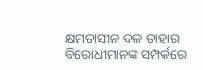କ୍ଷମତାସୀନ ଦଳ ତାହାର ବିରୋଧୀମାନଙ୍କ ସମ୍ପର୍କରେ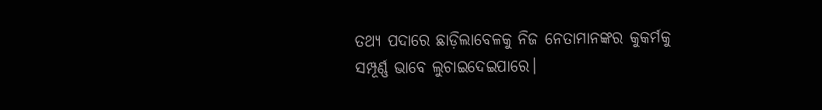ତଥ୍ୟ ପଦାରେ ଛାଡ଼ିଲାବେଳକୁ ନିଜ ନେତାମାନଙ୍କର କୁକର୍ମକୁ ସମ୍ପୂର୍ଣ୍ଣ ଭାବେ ଲୁଚାଇଦେଇପାରେ।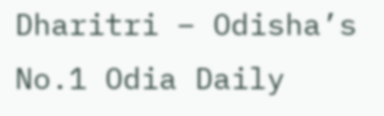Dharitri – Odisha’s No.1 Odia Daily